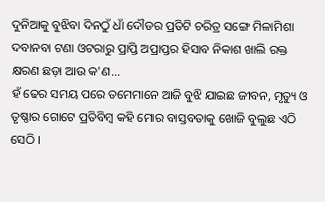ଦୁନିଆକୁ ବୁଝିବା ଦିନଠୁଁ ଧାଁ ଦୌଡର ପ୍ରତିଟି ଚରିତ୍ର ସଙ୍ଗେ ମିଳାମିଶା ଦବାନବା ଟଣା ଓଟରାରୁ ପ୍ରାପ୍ତି ଅପ୍ରାପ୍ତର ହିସାବ ନିକାଶ ଖାଲି ରକ୍ତ କ୍ଷରଣ ଛଡ଼ା ଆଉ କ'ଣ...
ହଁ ଢେର ସମୟ ପରେ ତମେମାନେ ଆଜି ବୁଝି ଯାଇଛ ଜୀବନ, ମୃତ୍ୟୁ ଓ ତୃଷ୍ଣାର ଗୋଟେ ପ୍ରତିବିମ୍ବ କହି ମୋର ବାସ୍ତବତାକୁ ଖୋଜି ବୁଲୁଛ ଏଠି ସେଠି ।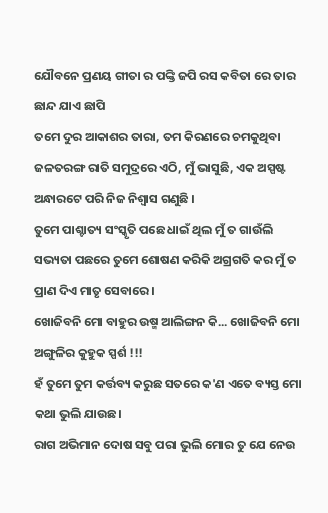ଯୌବନେ ପ୍ରଣୟ ଗୀତା ର ପଙ୍କ୍ତି ଜପି ରସ କବିତା ରେ ତାର ଛାନ୍ଦ ଯାଏ ଛାପି
ତମେ ଦୁର ଆକାଶର ତାରା, ତମ କିରଣରେ ଚମକୁଥିବା ଜଳତରଙ୍ଗ ରାତି ସମୁଦ୍ରରେ ଏଠି, ମୁଁ ଭାସୁଛି, ଏକ ଅସ୍ପଷ୍ଟ ଅନ୍ଧାରଟେ ପରି ନିଜ ନିଶ୍ୱାସ ଗଣୁଛି ।
ତୁମେ ପାଶ୍ଚାତ୍ୟ ସଂସ୍କୃତି ପଛେ ଧାଇଁ ଥିଲ ମୁଁ ତ ଗାଉଁଲି ସଭ୍ୟତା ପଛରେ ତୁମେ ଶୋଷଣ କରିକି ଅଗ୍ରଗତି କର ମୁଁ ତ ପ୍ରାଣ ଦିଏ ମାତୃ ସେବାରେ।
ଖୋଜିବନି ମୋ ବାହୁର ଉଷ୍ମ ଆଲିଙ୍ଗନ କି... ଖୋଜିବନି ମୋ ଅଙ୍ଗୁଳିର କୁହୁକ ସ୍ପର୍ଶ !!!
ହଁ ତୁମେ ତୁମ କର୍ତ୍ତବ୍ୟ କରୁଛ ସତରେ କ'ଣ ଏତେ ବ୍ୟସ୍ତ ମୋ କଥା ଭୁଲି ଯାଉଛ।
ରାଗ ଅଭିମାନ ଦୋଷ ସବୁ ପରା ଭୁଲି ମୋର ତୁ ଯେ ନେଉ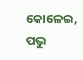କୋଳେଇ, ପଭୁ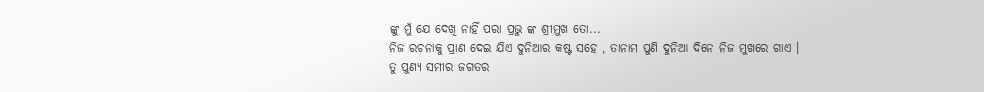ଙ୍କୁ ମୁଁ ଯେ ଦେଖି ନାହିଁ ପରା ପ୍ରଭୁ ଙ୍କ ଶ୍ରୀମୁଖ ତୋ...
ନିଜ ରଚନାକୁ ପ୍ରାଣ ଦେଇ ଯିଏ ଦୁନିଆର କଷ୍ଟ ସହେ , ତାନାମ ପୁଣି ଦୁନିଆ ଦିନେ ନିଜ ମୁଖରେ ଗାଏ ।
ତୁ ପୁଣ୍ୟ ସମୀର ଜଗତର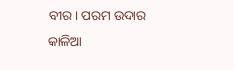ବୀର। ପରମ ଉଦାର କାଳିଆ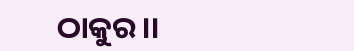ଠାକୁର।।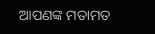ଆପଣଙ୍କ ମତାମତ